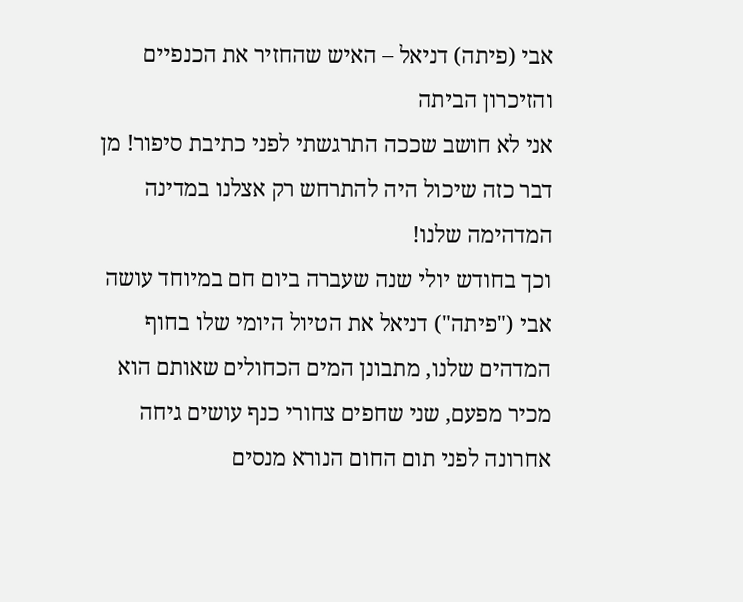אבי (פיתה) דניאל – האיש שהחזיר את הכנפיים והזיכרון הביתה
אני לא חושב שככה התרגשתי לפני כתיבת סיפור! מן דבר כזה שיכול היה להתרחש רק אצלנו במדינה המדהימה שלנו!
וכך בחודש יולי שנה שעברה ביום חם במיוחד עושה אבי ("פיתה") דניאל את הטיול היומי שלו בחוף המדהים שלנו, מתבונן המים הכחולים שאותם הוא מכיר מפעם, שני שחפים צחורי כנף עושים גיחה אחרונה לפני תום החום הנורא מנסים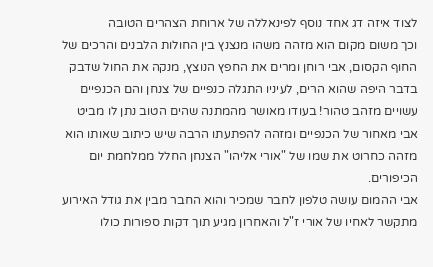לצוד איזה דג אחד נוסף לפינאללה של ארוחת הצהרים הטובה
וכך משום מקום הוא מזהה משהו מנצנץ בין החולות הלבנים והרכים של החוף הקסום, אבי רוחן ומרים את החפץ הנוצץ, מנקה את החול שדבק בדבר היפה שהוא הרים, לעיניו התגלה כנפיים של צנחן והם הכנפיים עשויים מזהב טהור! בעודו מאושר מהמתנה שהים הטוב נתן לו מביט אבי מאחור של הכנפיים ומזהה להפתעתו הרבה שיש כיתוב שאותו הוא מזהה כחרוט את שמו של "אורי אליהו" הצנחן החלל ממלחמת יום הכיפורים.
אבי ההמום עושה טלפון לחבר שמכיר והוא החבר מבין את גודל האירוע מתקשר לאחיו של אורי ז"ל והאחרון מגיע תוך דקות ספורות כולו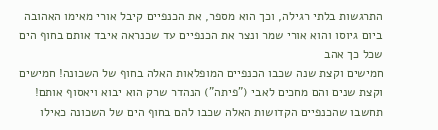התרגשות בלתי רגילה, וכך הוא מספר, את הכנפיים קיבל אורי מאימו האהובה ביום גיוסו והוא אורי שמר ונצר את הכנפיים עד שכנראה איבד אותם בחוף הים שכל כך אהב
חמישים וקצת שנה שכבו הכנפיים המופלאות האלה בחוף של השכונה! חמישים וקצת שנים והם מחכים לאבי ("פיתה") הנהדר שרק הוא יבוא ויאסוף אותם! תחשבו שהכנפיים הקדושות האלה שכבו להם בחוף הים של השכונה כאילו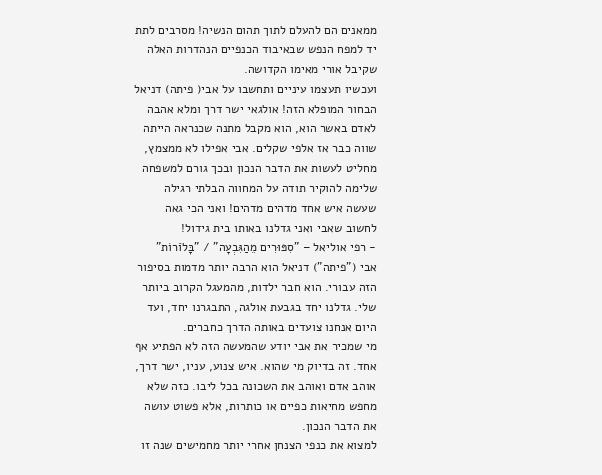ממאנים הם להעלם לתוך תהום הנשיה! מסרבים לתת יד למפח הנפש שבאיבוד הכנפיים הנהדרות האלה שקיבל אורי מאימו הקדושה.
ועכשיו תעצמו עיניים ותחשבו על אבי( פיתה) דניאל הבחור המופלא הזה! אולגאי ישר דרך ומלא אהבה לאדם באשר הוא, הוא מקבל מתנה שכנראה הייתה שווה כבר אז אלפי שקלים. אבי אפילו לא ממצמץ, מחליט לעשות את הדבר הנכון ובכך גורם למשפחה שלימה להוקיר תודה על המחווה הבלתי רגילה שעשה איש אחד מדהים מדהים! ואני הכי גאה לחשוב שאבי ואני גדלנו באותו בית גידול!
- רפי אוליאל – "סִפּוּרִים מֵהַגִּבְעָה" / "בָּלֹוֹרוֹת"
אבי ("פיתה") דניאל הוא הרבה יותר מדמות בסיפור הזה עבורי. הוא חבר ילדות, מהמעגל הקרוב ביותר שלי. גדלנו יחד בגבעת אולגה, התבגרנו יחד, ועד היום אנחנו צועדים באותה הדרך כחברים.
מי שמכיר את אבי יודע שהמעשה הזה לא הפתיע אף אחד. זה בדיוק מי שהוא. איש צנוע, עניו, ישר דרך, אוהב אדם ואוהב את השכונה בכל ליבו. כזה שלא מחפש מחיאות כפיים או כותרות, אלא פשוט עושה את הדבר הנכון.
למצוא את כנפי הצנחן אחרי יותר מחמישים שנה זו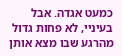כמעט אגדה. אבל בעיניי, לא פחות גדול מהרגע שבו מצא אותן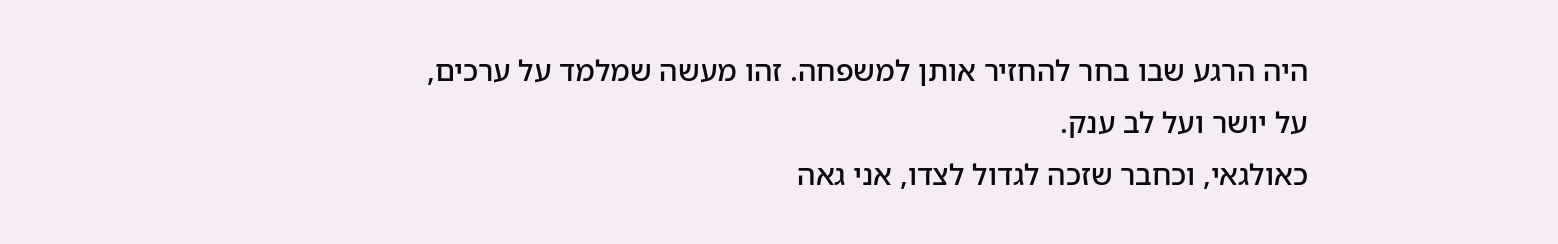היה הרגע שבו בחר להחזיר אותן למשפחה. זהו מעשה שמלמד על ערכים, על יושר ועל לב ענק.
כאולגאי, וכחבר שזכה לגדול לצדו, אני גאה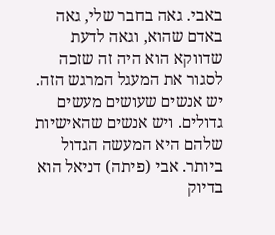באבי. גאה בחבר שלי, גאה באדם שהוא, וגאה לדעת שדווקא הוא היה זה שזכה לסגור את המעגל המרגש הזה. יש אנשים שעושים מעשים גדולים. ויש אנשים שהאישיות שלהם היא המעשה הגדול ביותר. אבי (פיתה) דניאל הוא בדיוק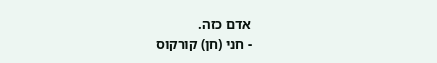אדם כזה.
- חני (חן) קורקוס